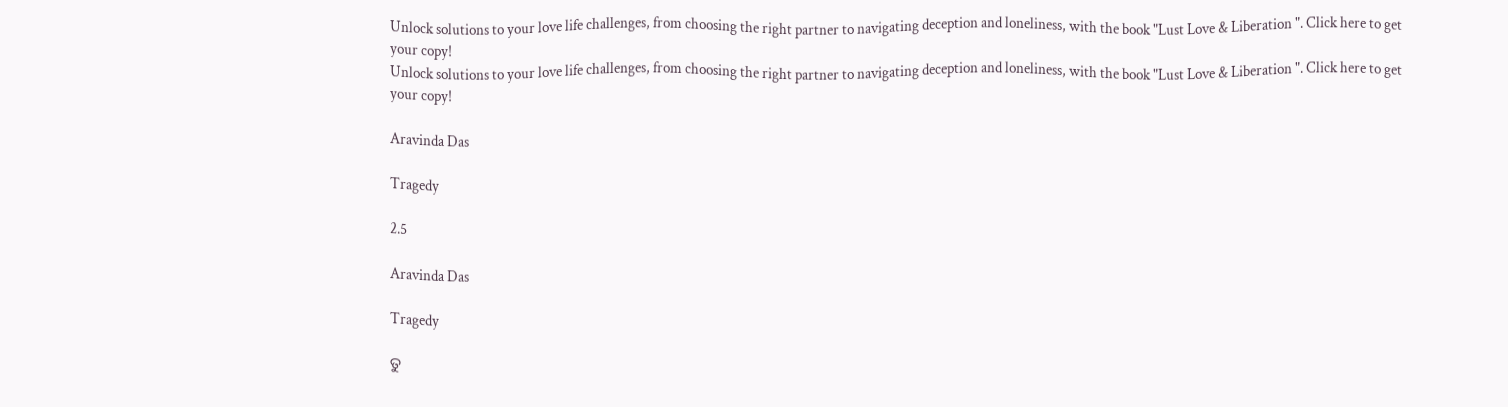Unlock solutions to your love life challenges, from choosing the right partner to navigating deception and loneliness, with the book "Lust Love & Liberation ". Click here to get your copy!
Unlock solutions to your love life challenges, from choosing the right partner to navigating deception and loneliness, with the book "Lust Love & Liberation ". Click here to get your copy!

Aravinda Das

Tragedy

2.5

Aravinda Das

Tragedy

ତୁ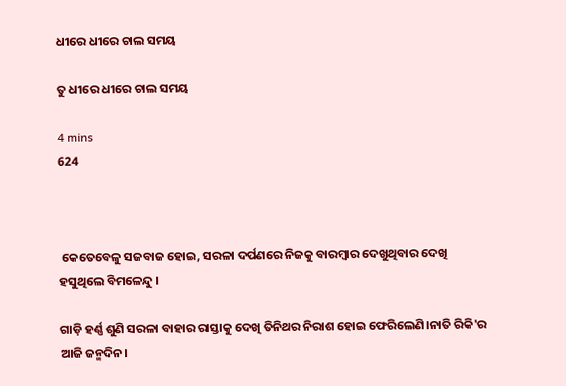ଧୀରେ ଧୀରେ ଚାଲ ସମୟ

ତୁ ଧୀରେ ଧୀରେ ଚାଲ ସମୟ

4 mins
624



 କେତେବେଳୁ ସଜବାଜ ହୋଇ, ସରଳା ଦର୍ପଣରେ ନିଜକୁ ବାରମ୍ବାର ଦେଖୁଥିବାର ଦେଖି ହସୁଥିଲେ ବିମଳେନ୍ଦୁ ।

ଗାଡ଼ି ହର୍ଣ୍ଣ ଶୁଣି ସରଳା ବାହାର ରାସ୍ତାକୁ ଦେଖି ତିନିଥର ନିରାଶ ହୋଇ ଫେରିଲେଣି।ନାତି ରିକି'ର ଆଜି ଜନ୍ମଦିନ।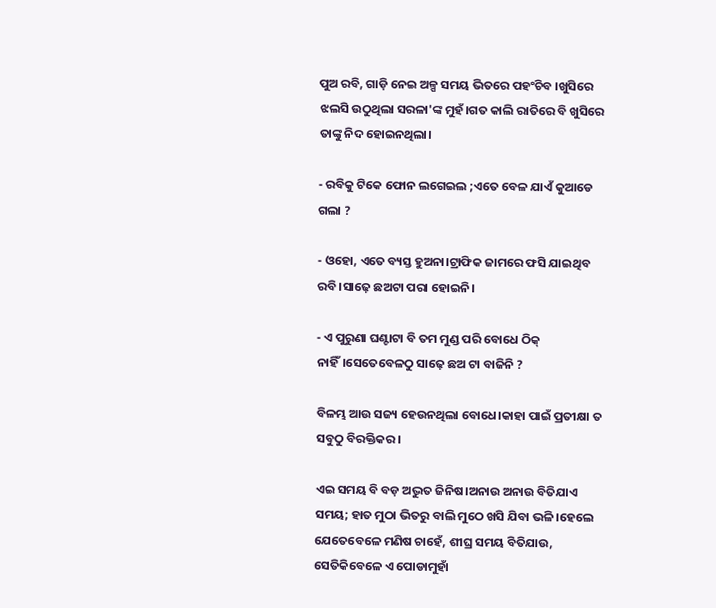ପୁଅ ରବି, ଗାଡ଼ି ନେଇ ଅଳ୍ପ ସମୟ ଭିତରେ ପହଂଚିବ ।ଖୁସିରେ ଝଲସି ଉଠୁଥିଲା ସରଳା'ଙ୍କ ମୁହଁ।ଗତ କାଲି ରାତିରେ ବି ଖୁସିରେ ତାଙ୍କୁ ନିଦ ହୋଇନଥିଲା।

- ରବିକୁ ଟିକେ ଫୋନ ଲଗେଇଲ ;ଏତେ ବେଳ ଯାଏଁ କୁଆଡେ ଗଲା ?

- ଓହୋ, ଏତେ ବ୍ୟସ୍ତ ହୁଅନା।ଟ୍ରାଫିକ ଜାମରେ ଫସି ଯାଇଥିବ ରବି।ସାଢ଼େ ଛଅଟା ପରା ହୋଇନି।

- ଏ ପୁରୁଣା ଘଣ୍ଟାଟା ବି ତମ ମୁଣ୍ଡ ପରି ବୋଧେ ଠିକ୍ ନାହିଁ।ସେତେବେଳଠୁ ସାଢ଼େ ଛଅ ଟା ବାଜିନି ?

ବିଳମ୍ଭ ଆଉ ସଜ୍ୟ ହେଉନଥିଲା ବୋଧେ।କାହା ପାଇଁ ପ୍ରତୀକ୍ଷା ତ ସବୁଠୁ ବିରକ୍ତିକର।

ଏଇ ସମୟ ବି ବଡ଼ ଅଦ୍ଭୁତ ଜିନିଷ।ଅନାଉ ଅନାଉ ବିତିଯାଏ ସମୟ; ହାତ ମୁଠା ଭିତରୁ ବାଲି ମୁଠେ ଖସି ଯିବା ଭଳି।ହେଲେ ଯେତେବେଳେ ମଣିଷ ଚାହେଁ, ଶୀଘ୍ର ସମୟ ବିତିଯାଉ, ସେତିକିବେଳେ ଏ ପୋଡାମୁହାଁ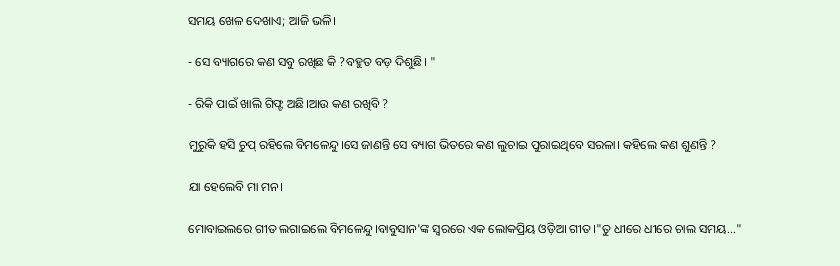ସମୟ ଖେଳ ଦେଖାଏ; ଆଜି ଭଳି।

- ସେ ବ୍ୟାଗରେ କଣ ସବୁ ରଖିଛ କି ?ବହୁତ ବଡ଼ ଦିଶୁଛି। "

- ରିକି ପାଇଁ ଖାଲି ଗିଫ୍ଟ ଅଛି।ଆଉ କଣ ରଖିବି ?

ମୁରୁକି ହସି ଚୁପ୍ ରହିଲେ ବିମଳେନ୍ଦୁ।ସେ ଜାଣନ୍ତି ସେ ବ୍ୟାଗ ଭିତରେ କଣ ଲୁଚାଇ ପୁରାଇଥିବେ ସରଳା। କହିଲେ କଣ ଶୁଣନ୍ତି ?

ଯା ହେଲେବି ମା ମନ।

ମୋବାଇଲରେ ଗୀତ ଲଗାଇଲେ ବିମଳେନ୍ଦୁ।ବାବୁସାନ'ଙ୍କ ସ୍ୱରରେ ଏକ ଲୋକପ୍ରିୟ ଓଡ଼ିଆ ଗୀତ।"ତୁ ଧୀରେ ଧୀରେ ଚାଲ ସମୟ..."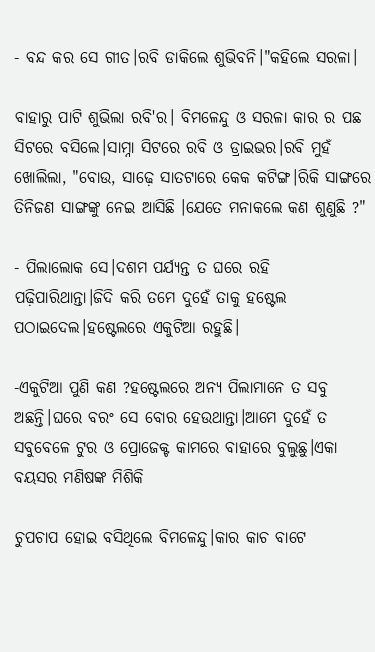- ବନ୍ଦ କର ସେ ଗୀତ।ରବି ଡାକିଲେ ଶୁଭିବନି।"କହିଲେ ସରଳା।

ବାହାରୁ ପାଟି ଶୁଭିଲା ରବି'ର। ବିମଳେନ୍ଦୁ ଓ ସରଳା କାର ର ପଛ ସିଟରେ ବସିଲେ।ସାମ୍ନା ସିଟରେ ରବି ଓ ଡ୍ରାଇଭର।ରବି ମୁହଁ ଖୋଲିଲା, "ବୋଉ, ସାଢ଼େ ସାତଟାରେ କେକ କଟିଙ୍ଗ।ରିକି ସାଙ୍ଗରେ ତିନିଜଣ ସାଙ୍ଗଙ୍କୁ ନେଇ ଆସିଛି ।ଯେତେ ମନାକଲେ କଣ ଶୁଣୁଛି ?"

- ପିଲାଲୋକ ସେ।ଦଶମ ପର୍ଯ୍ୟନ୍ତ ତ ଘରେ ରହି ପଢ଼ିପାରିଥାନ୍ତା।ଜିଦି କରି ତମେ ଦୁହେଁ ତାକୁ ହଷ୍ଟେଲ ପଠାଇଦେଲ।ହଷ୍ଟେଲରେ ଏକୁଟିଆ ରହୁଛି।

-ଏକୁଟିଆ ପୁଣି କଣ ?ହଷ୍ଟେଲରେ ଅନ୍ୟ ପିଲାମାନେ ତ ସବୁ ଅଛନ୍ତି।ଘରେ ବରଂ ସେ ବୋର ହେଉଥାନ୍ତା।ଆମେ ଦୁହେଁ ତ ସବୁବେଳେ ଟୁର ଓ ପ୍ରୋଜେକ୍ଟ କାମରେ ବାହାରେ ବୁଲୁଛୁ।ଏକା ବୟସର ମଣିଷଙ୍କ ମିଶିକି

ଚୁପଚାପ ହୋଇ ବସିଥିଲେ ବିମଳେନ୍ଦୁ।କାର କାଚ ବାଟେ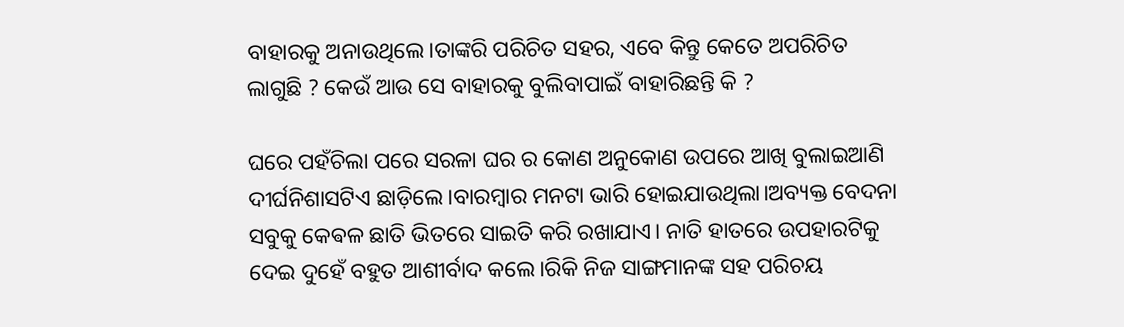ବାହାରକୁ ଅନାଉଥିଲେ।ତାଙ୍କରି ପରିଚିତ ସହର, ଏବେ କିନ୍ତୁ କେତେ ଅପରିଚିତ ଲାଗୁଛି ? କେଉଁ ଆଉ ସେ ବାହାରକୁ ବୁଲିବାପାଇଁ ବାହାରିଛନ୍ତି କି ?

ଘରେ ପହଁଚିଲା ପରେ ସରଳା ଘର ର କୋଣ ଅନୁକୋଣ ଉପରେ ଆଖି ବୁଲାଇଆଣି ଦୀର୍ଘନିଶାସଟିଏ ଛାଡ଼ିଲେ।ବାରମ୍ବାର ମନଟା ଭାରି ହୋଇଯାଉଥିଲା।ଅବ୍ୟକ୍ତ ବେଦନା ସବୁକୁ କେଵଳ ଛାତି ଭିତରେ ସାଇତି କରି ରଖାଯାଏ। ନାତି ହାତରେ ଉପହାରଟିକୁ ଦେଇ ଦୁହେଁ ବହୁତ ଆଶୀର୍ବାଦ କଲେ।ରିକି ନିଜ ସାଙ୍ଗମାନଙ୍କ ସହ ପରିଚୟ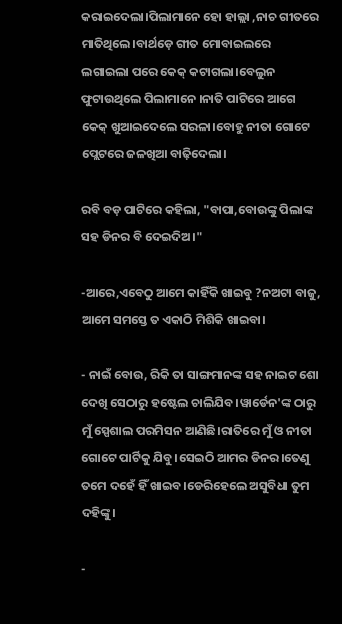କରାଇଦେଲା।ପିଲାମାନେ ହୋ ହାଲ୍ଲା ,ନାଚ ଗୀତରେ ମାତିଥିଲେ।ବାର୍ଥଡ଼େ ଗୀତ ମୋବାଇଲରେ ଲଗାଇଲା ପରେ କେକ୍ କଟାଗଲା।ବେଲୁନ ଫୁଟାଉଥିଲେ ପିଲାମାନେ ।ନାତି ପାଟିରେ ଆଗେ କେକ୍ ଖୁଆଇଦେଲେ ସରଳା।ବୋହୁ ନୀତା ଗୋଟେ ପ୍ଲେଟରେ ଜଳଖିଆ ବାଢ଼ିଦେଲା।

ରବି ବଡ଼ ପାଟିରେ କହିଲା, "ବାପା,ବୋଉଙ୍କୁ ପିଲାଙ୍କ ସହ ଡିନର ବି ଦେଇଦିଅ।"

-ଆରେ,ଏବେଠୁ ଆମେ କାହିଁକି ଖାଇବୁ ?ନଅଟା ବାଜୁ, ଆମେ ସମସ୍ତେ ତ ଏକାଠି ମିଶିକି ଖାଇବା।

- ନାଇଁ ବୋଉ, ରିକି ତା ସାଙ୍ଗମାନଙ୍କ ସହ ନାଇଟ ଶୋ ଦେଖି ସେଠାରୁ ହଷ୍ଟେଲ ଚାଲିଯିବ।ୱାର୍ଡେନ'ଙ୍କ ଠାରୁ ମୁଁ ସ୍ପେଶାଲ ପରମିସନ ଆଣିଛି।ରାତିରେ ମୁଁ ଓ ନୀତା ଗୋଟେ ପାର୍ଟିକୁ ଯିବୁ।ସେଇଠି ଆମର ଡିନର।ତେଣୁ ତମେ ଦହେଁ ହିଁ ଖାଇବ।ଡେରିହେଲେ ଅସୁବିଧା ତୁମ ଦହିଙ୍କୁ।

-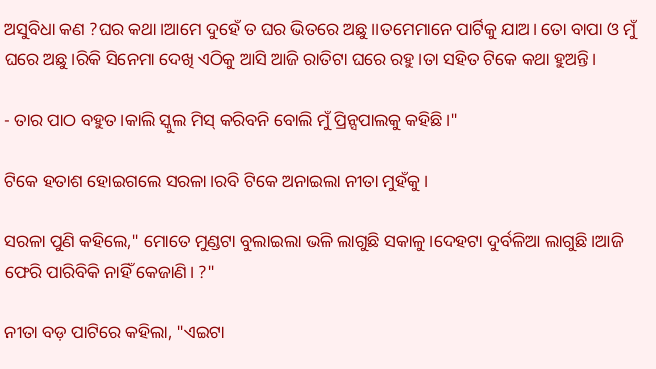ଅସୁବିଧା କଣ ?ଘର କଥା।ଆମେ ଦୁହେଁ ତ ଘର ଭିତରେ ଅଛୁ।।ତମେମାନେ ପାର୍ଟିକୁ ଯାଅ। ତୋ ବାପା ଓ ମୁଁ ଘରେ ଅଛୁ।ରିକି ସିନେମା ଦେଖି ଏଠିକୁ ଆସି ଆଜି ରାତିଟା ଘରେ ରହୁ।ତା ସହିତ ଟିକେ କଥା ହୁଅନ୍ତି।

- ତାର ପାଠ ବହୁତ।କାଲି ସ୍କୁଲ ମିସ୍ କରିବନି ବୋଲି ମୁଁ ପ୍ରିନ୍ସପାଲକୁ କହିଛି।"

ଟିକେ ହତାଶ ହୋଇଗଲେ ସରଳା।ରବି ଟିକେ ଅନାଇଲା ନୀତା ମୁହଁକୁ।

ସରଳା ପୁଣି କହିଲେ," ମୋତେ ମୁଣ୍ଡଟା ବୁଲାଇଲା ଭଳି ଲାଗୁଛି ସକାଳୁ।ଦେହଟା ଦୁର୍ବଳିଆ ଲାଗୁଛି।ଆଜି ଫେରି ପାରିବିକି ନାହିଁ କେଜାଣି। ?"

ନୀତା ବଡ଼ ପାଟିରେ କହିଲା, "ଏଇଟା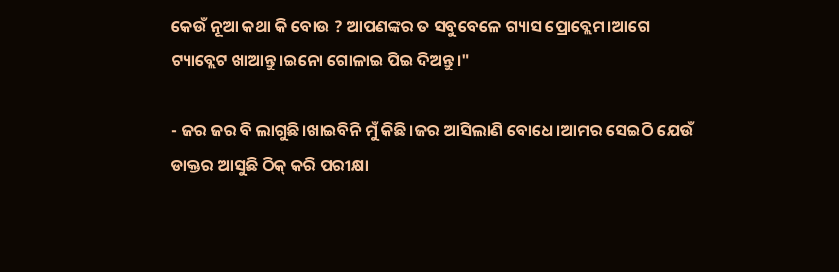କେଉଁ ନୂଆ କଥା କି ବୋଉ ? ଆପଣଙ୍କର ତ ସବୁବେଳେ ଗ୍ୟାସ ପ୍ରୋବ୍ଲେମ।ଆଗେ ଟ୍ୟାବ୍ଲେଟ ଖାଆନ୍ତୁ।ଇନୋ ଗୋଳାଇ ପିଇ ଦିଅନ୍ତୁ।"

- ଜର ଜର ବି ଲାଗୁଛି।ଖାଇବିନି ମୁଁ କିଛି।ଜର ଆସିଲାଣି ବୋଧେ।ଆମର ସେଇଠି ଯେଉଁ ଡାକ୍ତର ଆସୁଛି ଠିକ୍ କରି ପରୀକ୍ଷା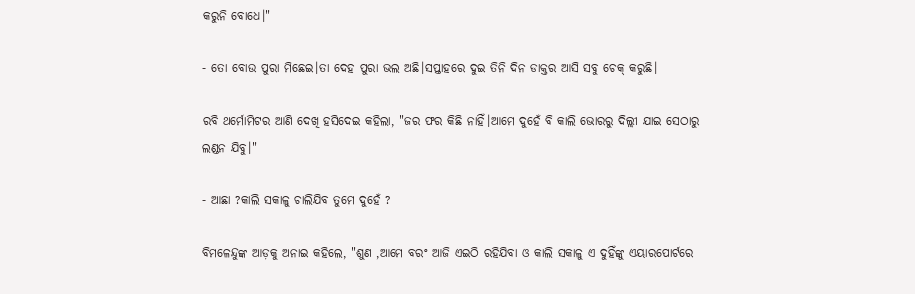କରୁନି ବୋଧେ।"

- ତୋ ବୋଉ ପୁରା ମିଛେଇ।ତା ଦେହ ପୁରା ଭଲ ଅଛି।ସପ୍ତାହରେ ଦୁଇ ତିନି ଦିନ ଡାକ୍ତର ଆସି ସବୁ ଚେକ୍ କରୁଛି।

ରବି ଥର୍ମୋମିଟର ଆଣି ଦେଖି ହସିଦେଇ କହିଲା, "ଜର ଫର କିଛି ନାହିଁ।ଆମେ ଦୁହେଁ ବି କାଲି ଭୋରରୁ ଦିଲ୍ଲୀ ଯାଇ ସେଠାରୁ ଲଣ୍ଡନ ଯିବୁ।"

- ଆଛା ?କାଲି ସକାଳୁ ଚାଲିଯିବ ତୁମେ ଦୁହେଁ ?

ବିମଳେନ୍ଦୁଙ୍କ ଆଡ଼କୁ ଅନାଇ କହିଲେ, "ଶୁଣ ,ଆମେ ବରଂ ଆଜି ଏଇଠି ରହିଯିବା ଓ କାଲି ସକାଳୁ ଏ ଦୁହିଁଙ୍କୁ ଏୟାରପୋର୍ଟରେ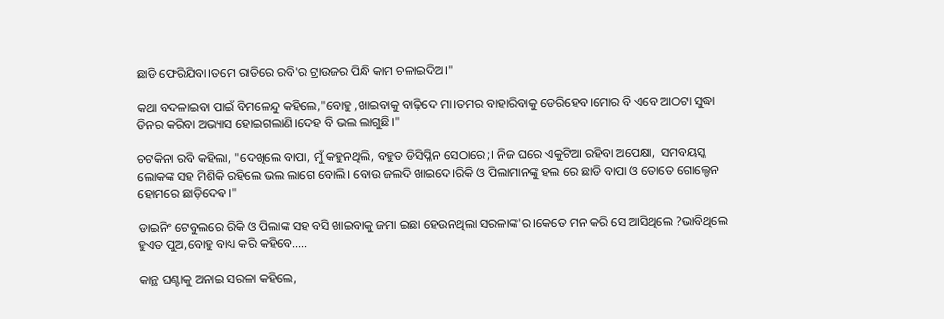ଛାଡି ଫେରିଯିବା।ତମେ ରାତିରେ ରବି'ର ଟ୍ରାଉଜର ପିନ୍ଧି କାମ ଚଳାଇଦିଅ।"

କଥା ବଦଳାଇବା ପାଇଁ ବିମଳେନ୍ଦୁ କହିଲେ,"ବୋହୁ ,ଖାଇବାକୁ ବାଢ଼ିଦେ ମା।ତମର ବାହାରିବାକୁ ଡେରିହେବ।ମୋର ବି ଏବେ ଆଠଟା ସୁଦ୍ଧା ଡିନର କରିବା ଅଭ୍ୟାସ ହୋଇଗଲାଣି।ଦେହ ବି ଭଲ ଲାଗୁଛି।"

ଚଟକିନା ରବି କହିଲା, "ଦେଖିଲେ ବାପା, ମୁଁ କହୁନଥିଲି, ବହୁତ ଡିସିପ୍ଳିନ ସେଠାରେ;। ନିଜ ଘରେ ଏକୁଟିଆ ରହିବା ଅପେକ୍ଷା,  ସମବୟସ୍କ ଲୋକଙ୍କ ସହ ମିଶିକି ରହିଲେ ଭଲ ଲାଗେ ବୋଲି। ବୋଉ ଜଲଦି ଖାଇଦେ।ରିକି ଓ ପିଲାମାନଙ୍କୁ ହଲ ରେ ଛାଡି ବାପା ଓ ତୋତେ ଗୋଲ୍ଡେନ ହୋମରେ ଛାଡ଼ିଦେଵ।"

ଡାଇନିଂ ଟେବୁଲରେ ରିକି ଓ ପିଲାଙ୍କ ସହ ବସି ଖାଇବାକୁ ଜମା ଇଛା ହେଉନଥିଲା ସରଳାଙ୍କ'ର।କେତେ ମନ କରି ସେ ଆସିଥିଲେ ?ଭାବିଥିଲେ ହୁଏତ ପୁଅ,ବୋହୁ ବାଧ୍ୟ କରି କହିବେ.....

କାନ୍ଥ ଘଣ୍ଟାକୁ ଅନାଇ ସରଳା କହିଲେ,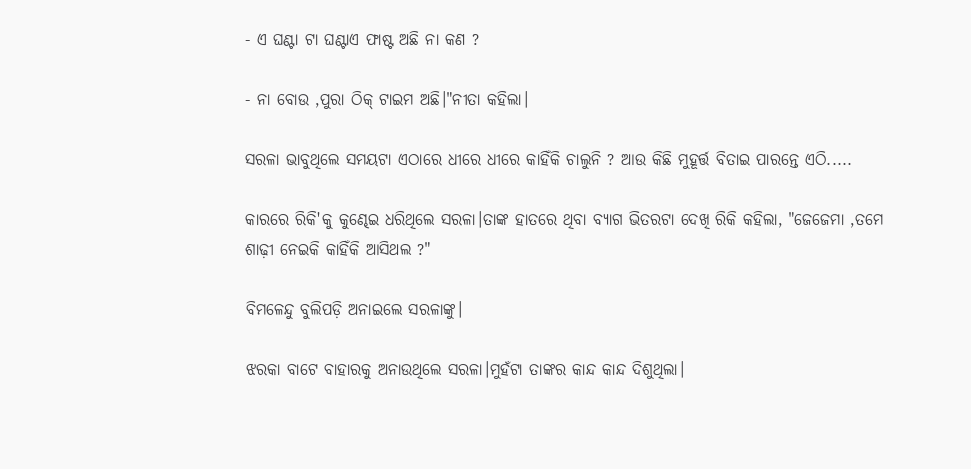- ଏ ଘଣ୍ଟା ଟା ଘଣ୍ଟାଏ ଫାଷ୍ଟ ଅଛି ନା କଣ ?

- ନା ବୋଉ ,ପୁରା ଠିକ୍ ଟାଇମ ଅଛି।"ନୀତା କହିଲା।

ସରଳା ଭାବୁଥିଲେ ସମୟଟା ଏଠାରେ ଧୀରେ ଧୀରେ କାହିଁକି ଚାଲୁନି ? ଆଉ କିଛି ମୁହୂର୍ତ୍ତ ବିତାଇ ପାରନ୍ତେ ଏଠି.....

କାରରେ ରିକି'କୁ କୁଣ୍ଢେଇ ଧରିଥିଲେ ସରଳା।ତାଙ୍କ ହାତରେ ଥିବା ବ୍ୟାଗ ଭିତରଟା ଦେଖି ରିକି କହିଲା, "ଜେଜେମା ,ତମେ ଶାଢ଼ୀ ନେଇକି କାହିଁକି ଆସିଥଲ ?"

ବିମଳେନ୍ଦୁ ବୁଲିପଡ଼ି ଅନାଇଲେ ସରଳାଙ୍କୁ।

ଝରକା ବାଟେ ବାହାରକୁ ଅନାଉଥିଲେ ସରଳା।ମୁହଁଟା ତାଙ୍କର କାନ୍ଦ କାନ୍ଦ ଦିଶୁଥିଲା।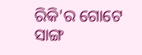ରିକି'ର ଗୋଟେ ସାଙ୍ଗ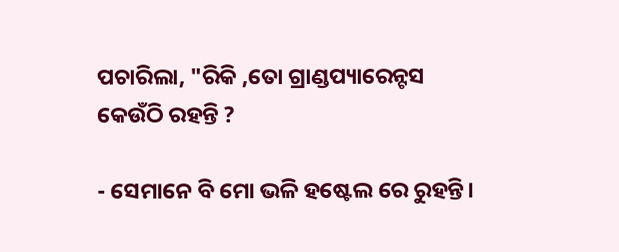ପଚାରିଲା, "ରିକି ,ତୋ ଗ୍ରାଣ୍ଡପ୍ୟାରେନ୍ଟସ କେଉଁଠି ରହନ୍ତି ?

- ସେମାନେ ବି ମୋ ଭଳି ହଷ୍ଟେଲ ରେ ରୁହନ୍ତି।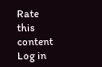Rate this content
Log in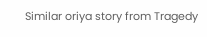Similar oriya story from Tragedy